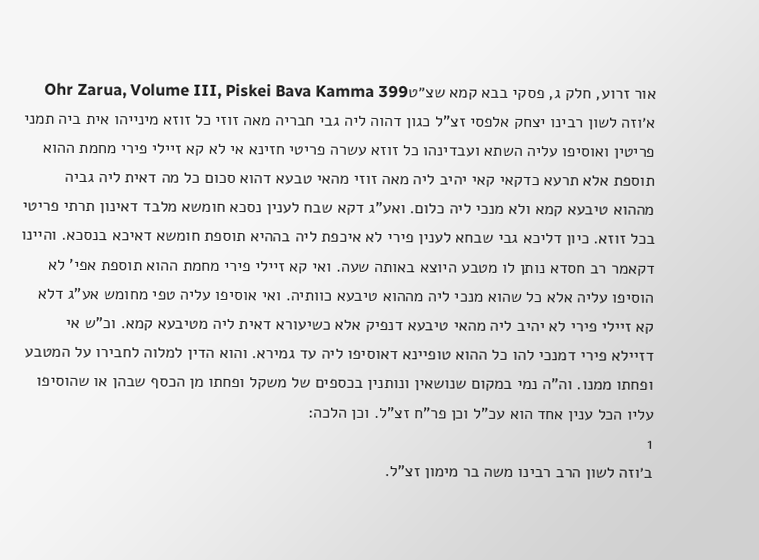אור זרוע, חלק ג, פסקי בבא קמא שצ״טOhr Zarua, Volume III, Piskei Bava Kamma 399
א׳וזה לשון רבינו יצחק אלפסי זצ"ל כגון דהוה ליה גבי חבריה מאה זוזי כל זוזא מינייהו אית ביה תמני פריטין ואוסיפו עליה השתא ועבדינהו כל זוזא עשרה פריטי חזינא אי לא קא זיילי פירי מחמת ההוא תוספת אלא תרעא כדקאי קאי יהיב ליה מאה זוזי מהאי טבעא דהוא סכום כל מה דאית ליה גביה מההוא טיבעא קמא ולא מנכי ליה כלום. ואע"ג דקא שבח לענין נסכא חומשא מלבד דאינון תרתי פריטי בכל זוזא. כיון דליכא גבי שבחא לענין פירי לא איכפת ליה בההיא תוספת חומשא דאיכא בנסכא. והיינו דקאמר רב חסדא נותן לו מטבע היוצא באותה שעה. ואי קא זיילי פירי מחמת ההוא תוספת אפי' לא הוסיפו עליה אלא כל שהוא מנכי ליה מההוא טיבעא כוותיה. ואי אוסיפו עליה טפי מחומש אע"ג דלא קא זיילי פירי לא יהיב ליה מהאי טיבעא דנפיק אלא כשיעורא דאית ליה מטיבעא קמא. וכ"ש אי דזיילא פירי דמנכי להו כל ההוא טופיינא דאוסיפו ליה עד גמירא. והוא הדין למלוה לחבירו על המטבע ופחתו ממנו. וה"ה נמי במקום שנושאין ונותנין בכספים של משקל ופחתו מן הכסף שבהן או שהוסיפו עליו הכל ענין אחד הוא עכ"ל וכן פר"ח זצ"ל. וכן הלכה:
1
ב׳וזה לשון הרב רבינו משה בר מימון זצ"ל.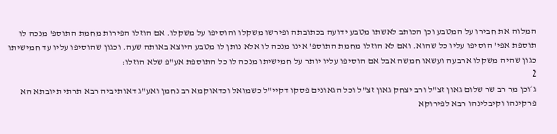המלוה את חבירו על המטבע וכן הכותב לאשתו מטבע ידועה בכתובתה ופירשו משקלו והוסיפו על משקלו. אם הוזלו הפירות מחמת התוספ' מנכה לו תוספת אפי' הוסיפו עליו כל שהוא. ואם לא הוזלו מחמת התוספ' אינו מנכה לו אלא נותן לו מטבע היוצא באותה שעה. וכגון שהוסיפו עליו עד חמישיתו כגון שהיה משקלו ארבעה ועשאו חמשה אבל אם הוסיפו עליו יותר על חמישיתו מנכה לו כל התוספת אע"פ שלא הוזלו:
2
ג׳וכן מר רב שר שלום גאון זצ"ל ורב יצחק גאון זצ"ל וכל הגאונים פסקו דקיי"ל כשמואל וכדאוקמא רב נחמן ואע"ג דאותיביה רבא תרתי תיובתא הא פרקינהו וקיבלינהו רבא לפירוקא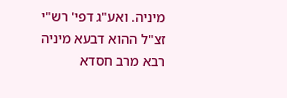מיניה. ואע"ג דפי' רש"י זצ"ל ההוא דבעא מיניה רבא מרב חסדא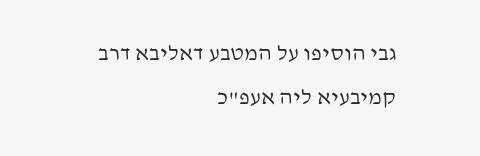גבי הוסיפו על המטבע דאליבא דרב קמיבעיא ליה אעפ"כ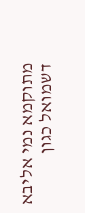מתוקמא נמי אליבא דשמואל כגון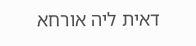דאית ליה אורחא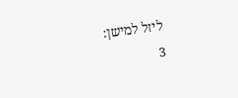ליזל למישן:
3